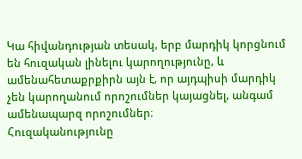Կա հիվանդության տեսակ, երբ մարդիկ կորցնում են հուզական լինելու կարողությունը, և ամենահետաքրքիրն այն է, որ այդպիսի մարդիկ չեն կարողանում որոշումներ կայացնել, անգամ ամենապարզ որոշումներ։
Հուզականությունը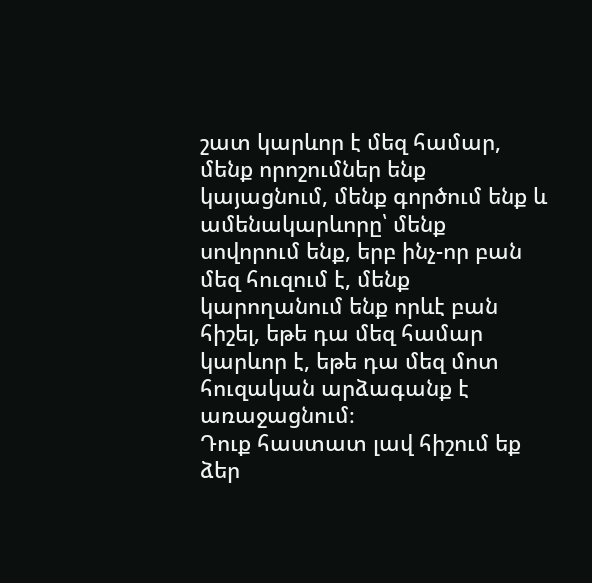շատ կարևոր է մեզ համար, մենք որոշումներ ենք կայացնում, մենք գործում ենք և ամենակարևորը՝ մենք սովորում ենք, երբ ինչ-որ բան մեզ հուզում է, մենք կարողանում ենք որևէ բան հիշել, եթե դա մեզ համար կարևոր է, եթե դա մեզ մոտ հուզական արձագանք է առաջացնում։
Դուք հաստատ լավ հիշում եք ձեր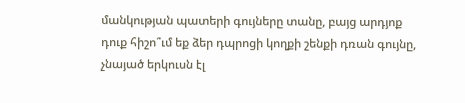մանկության պատերի գույները տանը, բայց արդյոք դուք հիշո՞ւմ եք ձեր դպրոցի կողքի շենքի դռան գույնը, չնայած երկուսն էլ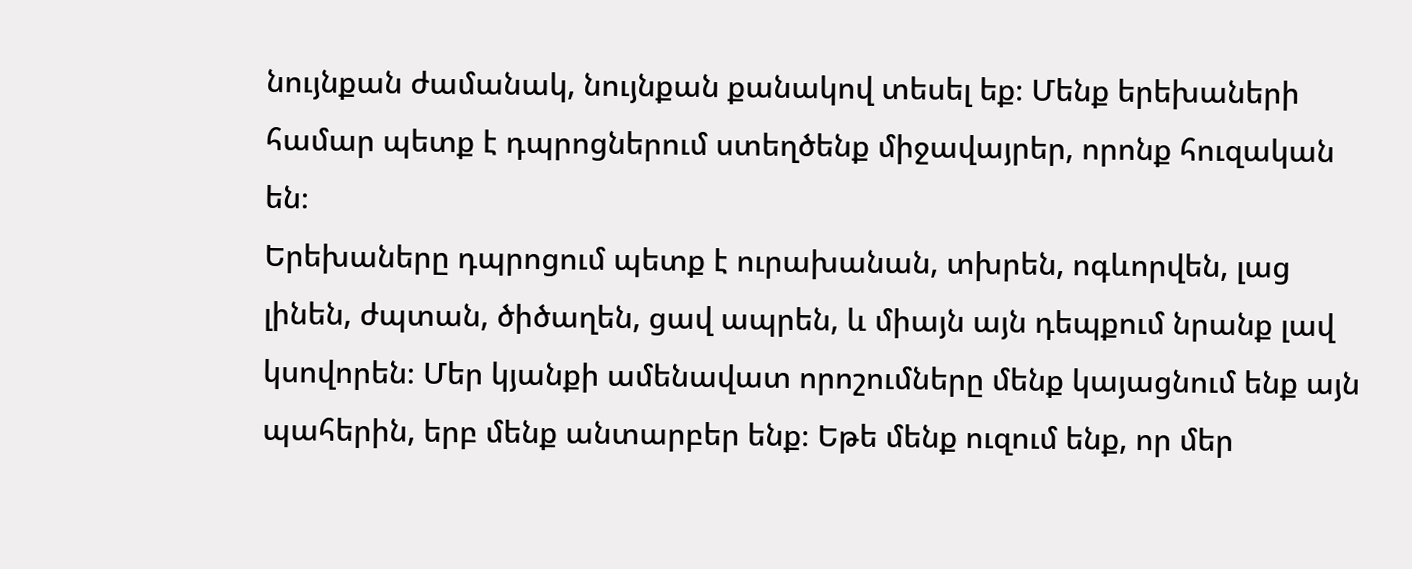նույնքան ժամանակ, նույնքան քանակով տեսել եք։ Մենք երեխաների համար պետք է դպրոցներում ստեղծենք միջավայրեր, որոնք հուզական են։
Երեխաները դպրոցում պետք է ուրախանան, տխրեն, ոգևորվեն, լաց լինեն, ժպտան, ծիծաղեն, ցավ ապրեն, և միայն այն դեպքում նրանք լավ կսովորեն։ Մեր կյանքի ամենավատ որոշումները մենք կայացնում ենք այն պահերին, երբ մենք անտարբեր ենք։ Եթե մենք ուզում ենք, որ մեր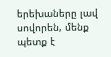երեխաները լավ սովորեն, մենք պետք է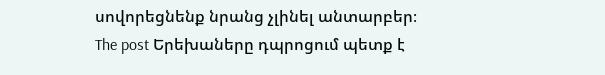սովորեցնենք նրանց չլինել անտարբեր։
The post Երեխաները դպրոցում պետք է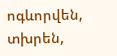ոգևորվեն, տխրեն,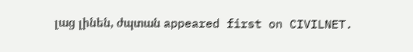լաց լինեն, ժպտան appeared first on CIVILNET.